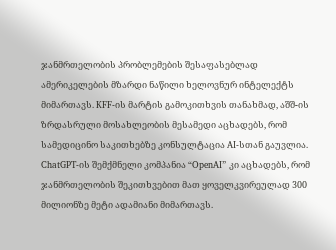ჯანმრთელობის პრობლემების შესაფასებლად ამერიკელების მზარდი ნაწილი ხელოვნურ ინტელექტს მიმართავს. KFF-ის მარტის გამოკითხვის თანახმად, აშშ-ის ზრდასრული მოსახლეობის მესამედი აცხადებს, რომ სამედიცინო საკითხებზე კონსულტაცია AI-სთან გაუვლია. ChatGPT-ის შემქმნელი კომპანია “OpenAI” კი აცხადებს, რომ ჯანმრთელობის შეკითხვებით მათ ყოველკვირეულად 300 მილიონზე მეტი ადამიანი მიმართავს.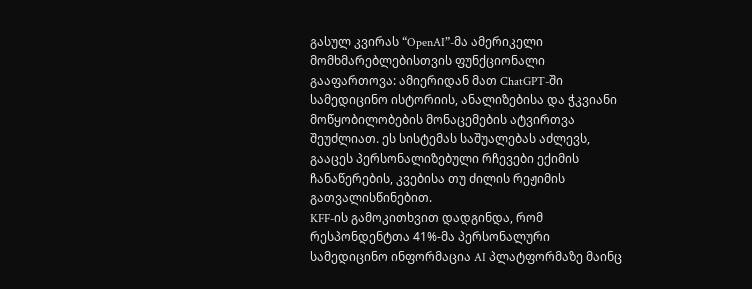გასულ კვირას “OpenAI”-მა ამერიკელი მომხმარებლებისთვის ფუნქციონალი გააფართოვა: ამიერიდან მათ ChatGPT-ში სამედიცინო ისტორიის, ანალიზებისა და ჭკვიანი მოწყობილობების მონაცემების ატვირთვა შეუძლიათ. ეს სისტემას საშუალებას აძლევს, გააცეს პერსონალიზებული რჩევები ექიმის ჩანაწერების, კვებისა თუ ძილის რეჟიმის გათვალისწინებით.
KFF-ის გამოკითხვით დადგინდა, რომ რესპონდენტთა 41%-მა პერსონალური სამედიცინო ინფორმაცია AI პლატფორმაზე მაინც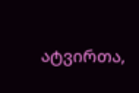ატვირთა,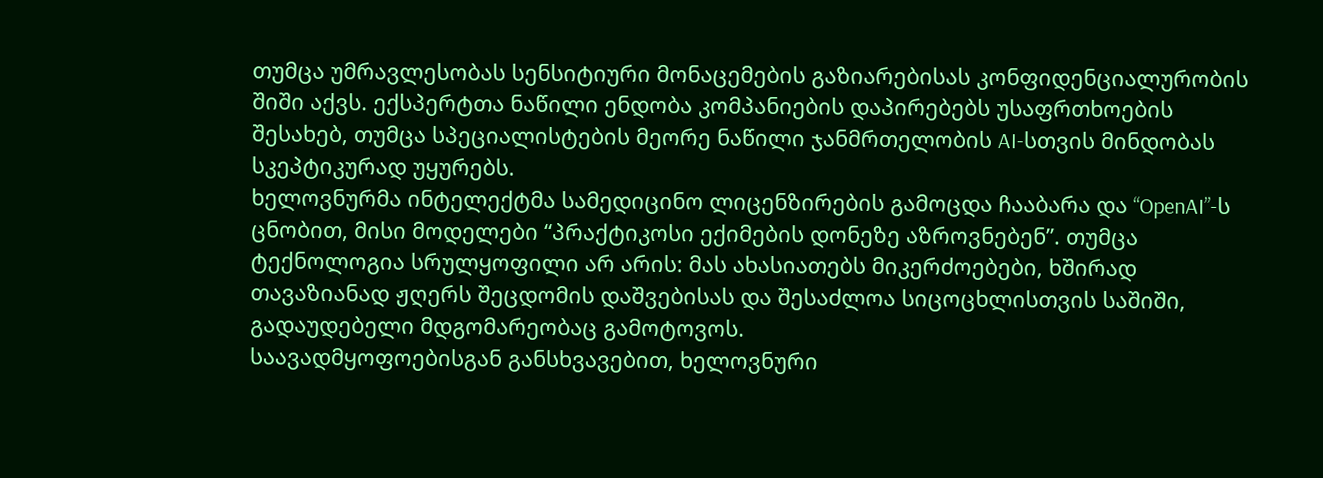თუმცა უმრავლესობას სენსიტიური მონაცემების გაზიარებისას კონფიდენციალურობის შიში აქვს. ექსპერტთა ნაწილი ენდობა კომპანიების დაპირებებს უსაფრთხოების შესახებ, თუმცა სპეციალისტების მეორე ნაწილი ჯანმრთელობის AI-სთვის მინდობას სკეპტიკურად უყურებს.
ხელოვნურმა ინტელექტმა სამედიცინო ლიცენზირების გამოცდა ჩააბარა და “OpenAI”-ს ცნობით, მისი მოდელები “პრაქტიკოსი ექიმების დონეზე აზროვნებენ”. თუმცა ტექნოლოგია სრულყოფილი არ არის: მას ახასიათებს მიკერძოებები, ხშირად თავაზიანად ჟღერს შეცდომის დაშვებისას და შესაძლოა სიცოცხლისთვის საშიში, გადაუდებელი მდგომარეობაც გამოტოვოს.
საავადმყოფოებისგან განსხვავებით, ხელოვნური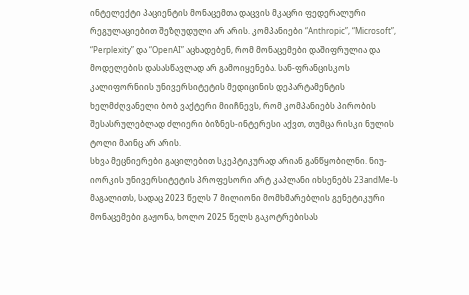ინტელექტი პაციენტის მონაცემთა დაცვის მკაცრი ფედერალური რეგულაციებით შეზღუდული არ არის. კომპანიები “Anthropic”, “Microsoft”, “Perplexity” და “OpenAI” აცხადებენ, რომ მონაცემები დაშიფრულია და მოდელების დასასწავლად არ გამოიყენება. სან-ფრანცისკოს კალიფორნიის უნივერსიტეტის მედიცინის დეპარტამენტის ხელმძღვანელი ბობ ვაქტერი მიიჩნევს, რომ კომპანიებს პირობის შესასრულებლად ძლიერი ბიზნეს-ინტერესი აქვთ, თუმცა რისკი ნულის ტოლი მაინც არ არის.
სხვა მეცნიერები გაცილებით სკეპტიკურად არიან განწყობილნი. ნიუ-იორკის უნივერსიტეტის პროფესორი არტ კაპლანი იხსენებს 23andMe-ს მაგალითს, სადაც 2023 წელს 7 მილიონი მომხმარებლის გენეტიკური მონაცემები გაჟონა, ხოლო 2025 წელს გაკოტრებისას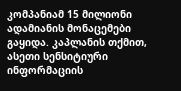კომპანიამ 15 მილიონი ადამიანის მონაცემები გაყიდა. კაპლანის თქმით, ასეთი სენსიტიური ინფორმაციის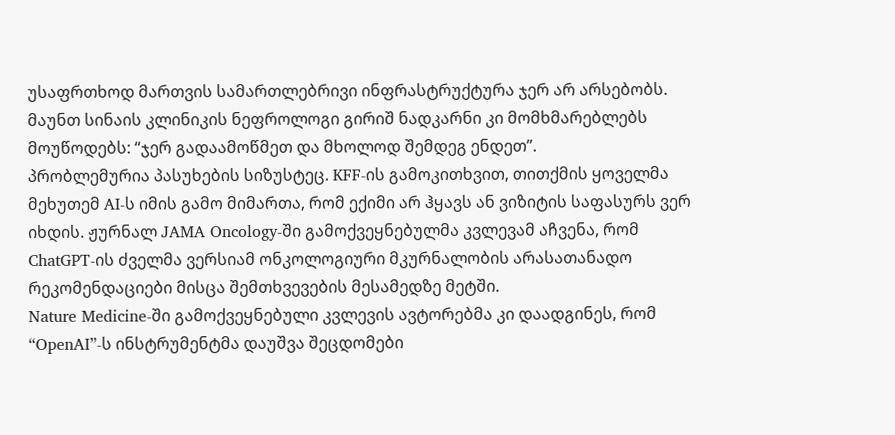უსაფრთხოდ მართვის სამართლებრივი ინფრასტრუქტურა ჯერ არ არსებობს. მაუნთ სინაის კლინიკის ნეფროლოგი გირიშ ნადკარნი კი მომხმარებლებს მოუწოდებს: “ჯერ გადაამოწმეთ და მხოლოდ შემდეგ ენდეთ”.
პრობლემურია პასუხების სიზუსტეც. KFF-ის გამოკითხვით, თითქმის ყოველმა მეხუთემ AI-ს იმის გამო მიმართა, რომ ექიმი არ ჰყავს ან ვიზიტის საფასურს ვერ იხდის. ჟურნალ JAMA Oncology-ში გამოქვეყნებულმა კვლევამ აჩვენა, რომ ChatGPT-ის ძველმა ვერსიამ ონკოლოგიური მკურნალობის არასათანადო რეკომენდაციები მისცა შემთხვევების მესამედზე მეტში.
Nature Medicine-ში გამოქვეყნებული კვლევის ავტორებმა კი დაადგინეს, რომ “OpenAI”-ს ინსტრუმენტმა დაუშვა შეცდომები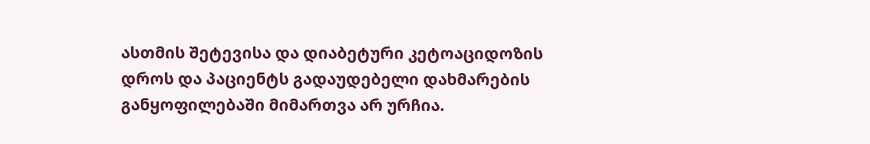ასთმის შეტევისა და დიაბეტური კეტოაციდოზის დროს და პაციენტს გადაუდებელი დახმარების განყოფილებაში მიმართვა არ ურჩია.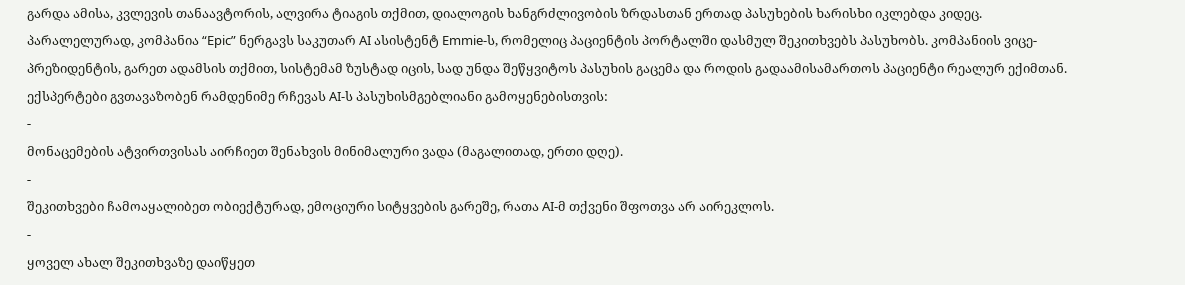გარდა ამისა, კვლევის თანაავტორის, ალვირა ტიაგის თქმით, დიალოგის ხანგრძლივობის ზრდასთან ერთად პასუხების ხარისხი იკლებდა კიდეც.
პარალელურად, კომპანია “Epic” ნერგავს საკუთარ AI ასისტენტ Emmie-ს, რომელიც პაციენტის პორტალში დასმულ შეკითხვებს პასუხობს. კომპანიის ვიცე-პრეზიდენტის, გარეთ ადამსის თქმით, სისტემამ ზუსტად იცის, სად უნდა შეწყვიტოს პასუხის გაცემა და როდის გადაამისამართოს პაციენტი რეალურ ექიმთან.
ექსპერტები გვთავაზობენ რამდენიმე რჩევას AI-ს პასუხისმგებლიანი გამოყენებისთვის:
-
მონაცემების ატვირთვისას აირჩიეთ შენახვის მინიმალური ვადა (მაგალითად, ერთი დღე).
-
შეკითხვები ჩამოაყალიბეთ ობიექტურად, ემოციური სიტყვების გარეშე, რათა AI-მ თქვენი შფოთვა არ აირეკლოს.
-
ყოველ ახალ შეკითხვაზე დაიწყეთ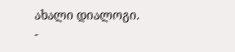ახალი დიალოგი.
-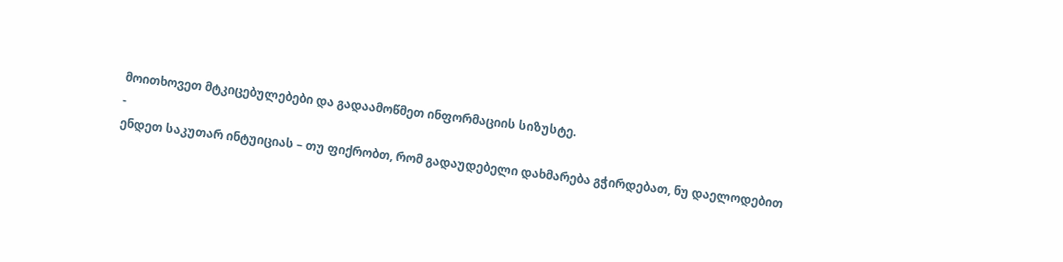მოითხოვეთ მტკიცებულებები და გადაამოწმეთ ინფორმაციის სიზუსტე.
-
ენდეთ საკუთარ ინტუიციას – თუ ფიქრობთ, რომ გადაუდებელი დახმარება გჭირდებათ, ნუ დაელოდებით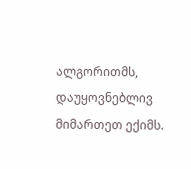ალგორითმს, დაუყოვნებლივ მიმართეთ ექიმს.